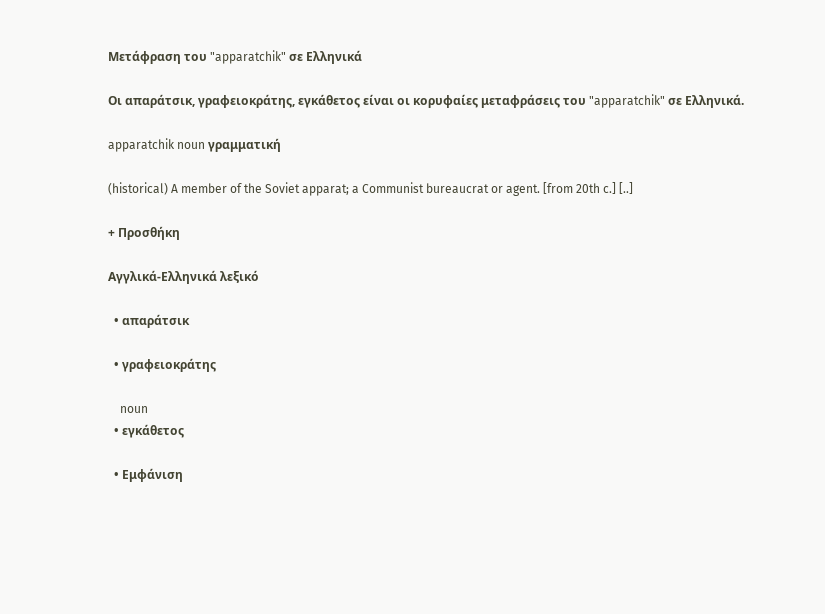Μετάφραση του "apparatchik" σε Ελληνικά

Οι απαράτσικ, γραφειοκράτης, εγκάθετος είναι οι κορυφαίες μεταφράσεις του "apparatchik" σε Ελληνικά.

apparatchik noun γραμματική

(historical) A member of the Soviet apparat; a Communist bureaucrat or agent. [from 20th c.] [..]

+ Προσθήκη

Αγγλικά-Ελληνικά λεξικό

  • απαράτσικ

  • γραφειοκράτης

    noun
  • εγκάθετος

  • Εμφάνιση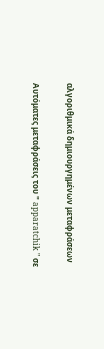αλγοριθμικά δημιουργημένων μεταφράσεων

Αυτόματες μεταφράσεις του " apparatchik " σε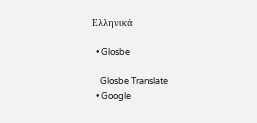Ελληνικά

  • Glosbe

    Glosbe Translate
  • Google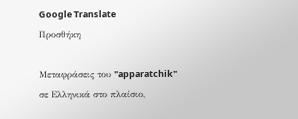Google Translate
Προσθήκη

Μεταφράσεις του "apparatchik" σε Ελληνικά στο πλαίσιο,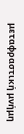μεταφραστική μνήμη